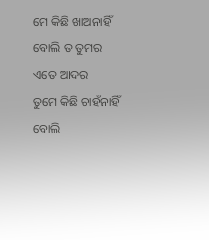ମେ କିଛି ଖାଅନାହିଁ ବୋଲି ତ ତୁମର ଏତେ ଆଦର
ତୁମେ କିଛି ଚାହଁନାହିଁ ବୋଲି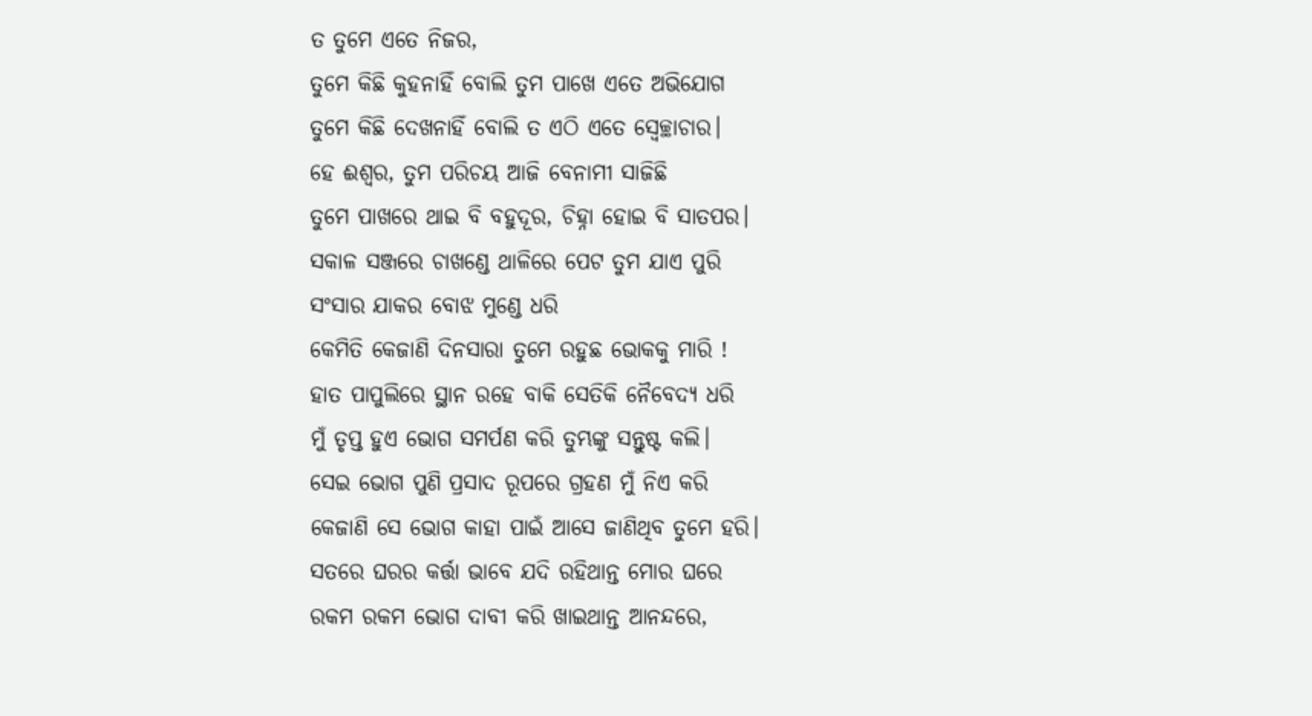ତ ତୁମେ ଏତେ ନିଜର,
ତୁମେ କିଛି କୁହନାହିଁ ବୋଲି ତୁମ ପାଖେ ଏତେ ଅଭିଯୋଗ
ତୁମେ କିଛି ଦେଖନାହିଁ ବୋଲି ତ ଏଠି ଏତେ ସ୍ବେଚ୍ଛାଚାର।
ହେ ଈଶ୍ୱର, ତୁମ ପରିଚୟ ଆଜି ବେନାମୀ ସାଜିଛି
ତୁମେ ପାଖରେ ଥାଇ ବି ବହୁଦୂର, ଚିହ୍ନା ହୋଇ ବି ସାତପର।
ସକାଳ ସଞ୍ଜରେ ଚାଖଣ୍ଡେ ଥାଳିରେ ପେଟ ତୁମ ଯାଏ ପୁରି
ସଂସାର ଯାକର ବୋଝ ମୁଣ୍ଡେ ଧରି
କେମିତି କେଜାଣି ଦିନସାରା ତୁମେ ରହୁଛ ଭୋକକୁ ମାରି !
ହାତ ପାପୁଲିରେ ସ୍ଥାନ ରହେ ବାକି ସେତିକି ନୈବେଦ୍ୟ ଧରି
ମୁଁ ତୃପ୍ତ ହୁଏ ଭୋଗ ସମର୍ପଣ କରି ତୁମ୍ଭଙ୍କୁ ସନ୍ତୁଷ୍ଟ କଲି।
ସେଇ ଭୋଗ ପୁଣି ପ୍ରସାଦ ରୂପରେ ଗ୍ରହଣ ମୁଁ ନିଏ କରି
କେଜାଣି ସେ ଭୋଗ କାହା ପାଇଁ ଆସେ ଜାଣିଥିବ ତୁମେ ହରି।
ସତରେ ଘରର କର୍ତ୍ତା ଭାବେ ଯଦି ରହିଥାନ୍ତ ମୋର ଘରେ
ରକମ ରକମ ଭୋଗ ଦାବୀ କରି ଖାଇଥାନ୍ତ ଆନନ୍ଦରେ,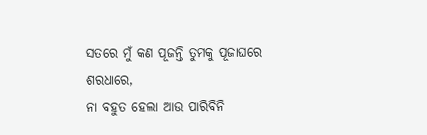ସତରେ ମୁଁ କଣ ପୂଜନ୍ତି ତୁମକୁ ପୂଜାଘରେ ଶରଧାରେ,
ନା ବହୁତ ହେଲା ଆଉ ପାରିବିନି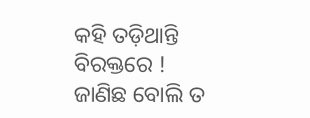କହି ତଡ଼ିଥାନ୍ତି ବିରକ୍ତରେ !
ଜାଣିଛ ବୋଲି ତ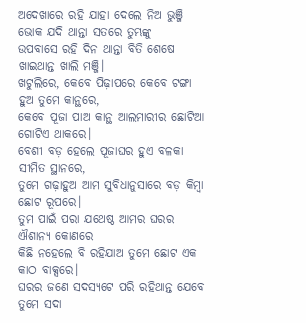ଅଦେଖାରେ ରହି ଯାହା ଦେଲେ ନିଅ ଭୁଞ୍ଜି
ଭୋକ ଯଦି ଥାନ୍ତା ସତରେ ତୁମ୍ଭଙ୍କୁ
ଉପବାସେ ରହି ଦିନ ଥାନ୍ତା ବିତି ଶେଷେ ଖାଇଥାନ୍ତ ଖାଲି ମଞ୍ଜି।
ଖଟୁଲିରେ, କେବେ ପିଢ଼ାପରେ କେବେ ଟଙ୍ଗା ହୁଅ ତୁମେ କାନ୍ଥରେ,
କେବେ ପୂଜା ପାଅ କାନ୍ଥ ଆଲମାରୀର ଛୋଟିଆ ଗୋଟିଏ ଥାକରେ।
ବେଶୀ ବଡ଼ ହେଲେ ପୂଜାଘର ହୁଏ ବଳକା ସୀମିତ ସ୍ଥାନରେ,
ତୁମେ ଗଢ଼ାହୁଅ ଆମ ସୁବିଧାନୁସାରେ ବଡ଼ କିମ୍ବା ଛୋଟ ରୂପରେ।
ତୁମ ପାଇଁ ପରା ଯଥେଷ୍ଠ ଆମର ଘରର ଐଶାନ୍ୟ କୋଣରେ
କିଛି ନହେଲେ ବି ରହିଯାଅ ତୁମେ ଛୋଟ ଏକ କାଠ ବାକ୍ସରେ।
ଘରର ଜଣେ ସଦସ୍ୟଟେ ପରି ରହିଥାନ୍ତ ଯେବେ ତୁମେ ସଦା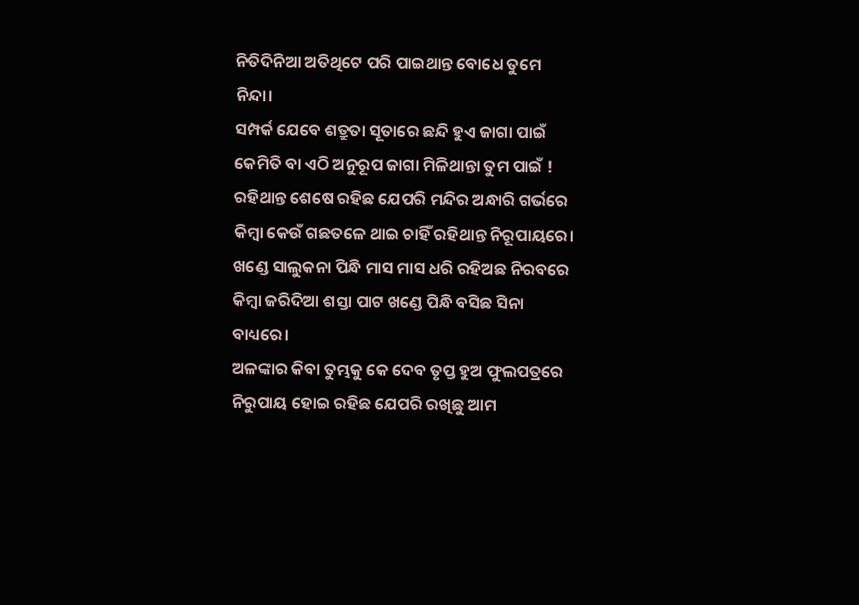ନିତିଦିନିଆ ଅତିଥିଟେ ପରି ପାଇଥାନ୍ତ ବୋଧେ ତୁମେ ନିନ୍ଦା।
ସମ୍ପର୍କ ଯେବେ ଶତ୍ରୁତା ସୂତାରେ ଛନ୍ଦି ହୁଏ ଜାଗା ପାଇଁ
କେମିତି ବା ଏଠି ଅନୁରୂପ ଜାଗା ମିଳିଥାନ୍ତା ତୁମ ପାଇଁ !
ରହିଥାନ୍ତ ଶେଷେ ରହିଛ ଯେପରି ମନ୍ଦିର ଅନ୍ଧାରି ଗର୍ଭରେ
କିମ୍ବା କେଉଁ ଗଛତଳେ ଥାଇ ଚାହିଁ ରହିଥାନ୍ତ ନିରୂପାୟରେ।
ଖଣ୍ଡେ ସାଲୁକନା ପିନ୍ଧି ମାସ ମାସ ଧରି ରହିଅଛ ନିରବରେ
କିମ୍ବା ଜରିଦିଆ ଶସ୍ତା ପାଟ ଖଣ୍ଡେ ପିନ୍ଧି ବସିଛ ସିନା ବାଧ୍ୟରେ।
ଅଳଙ୍କାର କିବା ତୁମ୍ଭକୁ କେ ଦେବ ତୃପ୍ତ ହୁଅ ଫୁଲପତ୍ରରେ
ନିରୁପାୟ ହୋଇ ରହିଛ ଯେପରି ରଖିଛୁ ଆମ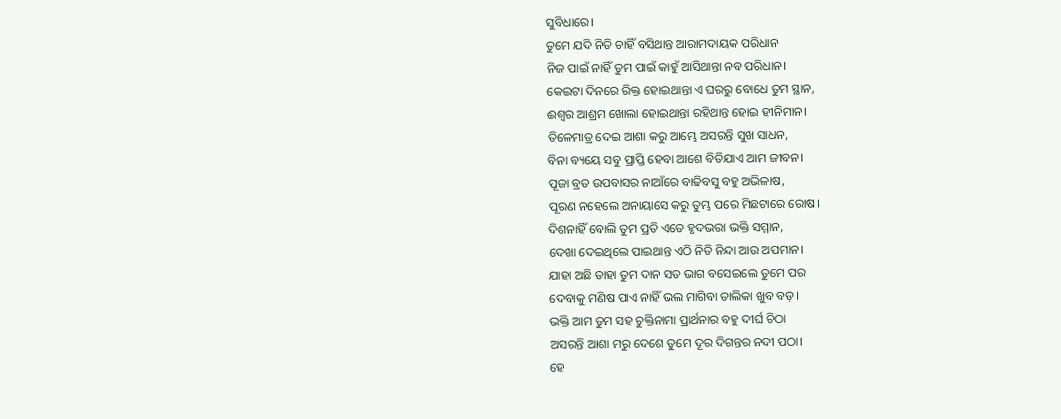ସୁବିଧାରେ।
ତୁମେ ଯଦି ନିତି ଚାହିଁ ବସିଥାନ୍ତ ଆରାମଦାୟକ ପରିଧାନ
ନିଜ ପାଇଁ ନାହିଁ ତୁମ ପାଇଁ କାହୁଁ ଆସିଥାନ୍ତା ନବ ପରିଧାନ।
କେଇଟା ଦିନରେ ରିକ୍ତ ହୋଇଥାନ୍ତା ଏ ଘରରୁ ବୋଧେ ତୁମ ସ୍ଥାନ,
ଈଶ୍ୱର ଆଶ୍ରମ ଖୋଲା ହୋଇଥାନ୍ତା ରହିଥାନ୍ତ ହୋଇ ହୀନିମାନ।
ତିଳେମାତ୍ର ଦେଇ ଆଶା କରୁ ଆମ୍ଭେ ଅସରନ୍ତି ସୁଖ ସାଧନ,
ବିନା ବ୍ୟୟେ ସବୁ ପ୍ରାପ୍ତି ହେବା ଆଶେ ବିତିଯାଏ ଆମ ଜୀବନ।
ପୂଜା ବ୍ରତ ଉପବାସର ନାଆଁରେ ବାଢିବସୁ ବହୁ ଅଭିଳାଷ,
ପୂରଣ ନହେଲେ ଅନାୟାସେ କରୁ ତୁମ୍ଭ ପରେ ମିଛଟାରେ ରୋଷ।
ଦିଶନାହିଁ ବୋଲି ତୁମ ପ୍ରତି ଏତେ ହୃଦଭରା ଭକ୍ତି ସମ୍ମାନ,
ଦେଖା ଦେଇଥିଲେ ପାଇଥାନ୍ତ ଏଠି ନିତି ନିନ୍ଦା ଆଉ ଅପମାନ।
ଯାହା ଅଛି ତାହା ତୁମ ଦାନ ସତ ଭାଗ ବସେଇଲେ ତୁମେ ପର
ଦେବାକୁ ମଣିଷ ପାଏ ନାହିଁ ଭଲ ମାଗିବା ତାଲିକା ଖୁବ ବଡ଼।
ଭକ୍ତି ଆମ ତୁମ ସହ ଚୁକ୍ତିନାମା ପ୍ରାର୍ଥନାର ବହୁ ଦୀର୍ଘ ଚିଠା
ଅସରନ୍ତି ଆଶା ମରୁ ଦେଶେ ତୁମେ ଦୂର ଦିଗନ୍ତର ନଦୀ ପଠା।
ହେ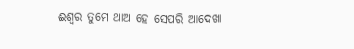ଈଶ୍ୱର ତୁମେ ଥାଅ ହେ ସେପରି ଆଦେଖା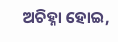ଅଚିହ୍ନା ହୋଇ,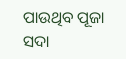ପାଉଥିବ ପୂଜା ସଦା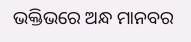ଭକ୍ତିଭରେ ଅନ୍ଧ ମାନବର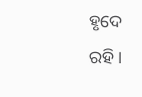ହୃଦେ ରହି।